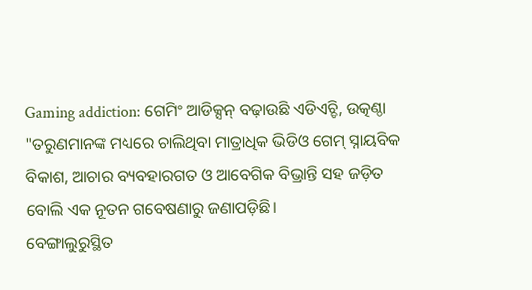Gaming addiction: ଗେମିଂ ଆଡିକ୍ସନ୍ ବଢ଼ାଉଛି ଏଡିଏଚ୍ଡି, ଉତ୍କଣ୍ଠା
"ତରୁଣମାନଙ୍କ ମଧ୍ୟରେ ଚାଲିଥିବା ମାତ୍ରାଧିକ ଭିଡିଓ ଗେମ୍ ସ୍ନାୟବିକ ବିକାଶ, ଆଚାର ବ୍ୟବହାରଗତ ଓ ଆବେଗିକ ବିଭ୍ରାନ୍ତି ସହ ଜଡ଼ିତ ବୋଲି ଏକ ନୂତନ ଗବେଷଣାରୁ ଜଣାପଡ଼ିଛି।
ବେଙ୍ଗାଲୁରୁସ୍ଥିତ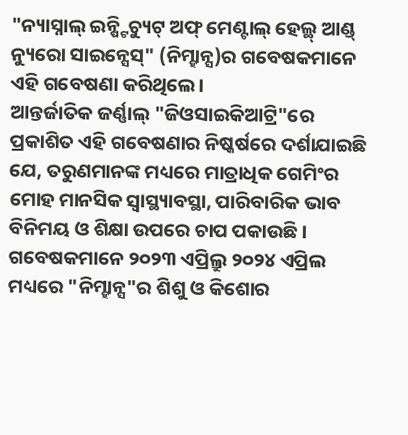"ନ୍ୟାସ୍ନାଲ୍ ଇନ୍ଷ୍ଟିଚ୍ୟୁଟ୍ ଅଫ୍ ମେଣ୍ଟାଲ୍ ହେଲ୍ଥ୍ ଆଣ୍ଡ୍ ନ୍ୟୁରୋ ସାଇନ୍ସେସ୍" (ନିମ୍ହାନ୍ସ)ର ଗବେଷକମାନେ ଏହି ଗବେଷଣା କରିଥିଲେ।
ଆନ୍ତର୍ଜାତିକ ଜର୍ଣ୍ଣାଲ୍ "ଜିଓସାଇକିଆଟ୍ରି"ରେ ପ୍ରକାଶିତ ଏହି ଗବେଷଣାର ନିଷ୍କର୍ଷରେ ଦର୍ଶାଯାଇଛି ଯେ, ତରୁଣମାନଙ୍କ ମଧ୍ୟରେ ମାତ୍ରାଧିକ ଗେମିଂର ମୋହ ମାନସିକ ସ୍ବାସ୍ଥ୍ୟାବସ୍ଥା, ପାରିବାରିକ ଭାବ ବିନିମୟ ଓ ଶିକ୍ଷା ଉପରେ ଚାପ ପକାଉଛି।
ଗବେଷକମାନେ ୨୦୨୩ ଏପ୍ରିଲ୍ରୁ ୨୦୨୪ ଏପ୍ରିଲ ମଧ୍ୟରେ "ନିମ୍ହାନ୍ସ"ର ଶିଶୁ ଓ କିଶୋର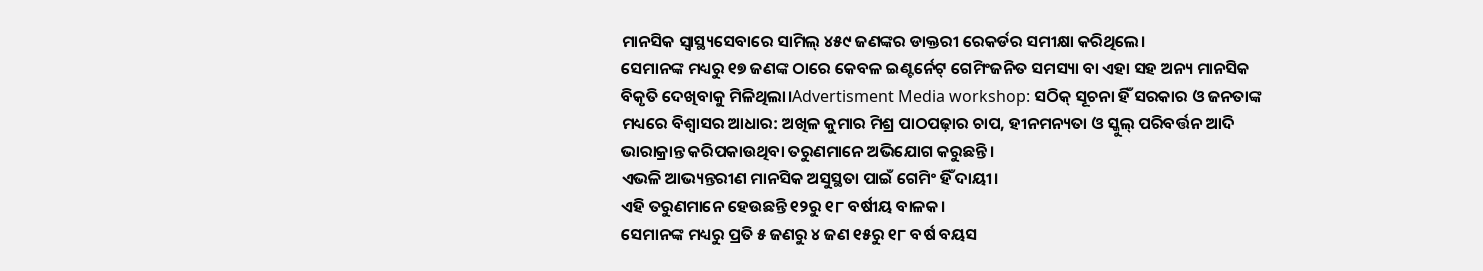ମାନସିକ ସ୍ବାସ୍ଥ୍ୟସେବାରେ ସାମିଲ୍ ୪୫୯ ଜଣଙ୍କର ଡାକ୍ତରୀ ରେକର୍ଡର ସମୀକ୍ଷା କରିଥିଲେ।
ସେମାନଙ୍କ ମଧ୍ୟରୁ ୧୭ ଜଣଙ୍କ ଠାରେ କେବଳ ଇଣ୍ଟର୍ନେଟ୍ ଗେମିଂଜନିତ ସମସ୍ୟା ବା ଏହା ସହ ଅନ୍ୟ ମାନସିକ ବିକୃତି ଦେଖିବାକୁ ମିଳିଥିଲା।Advertisment Media workshop: ସଠିକ୍ ସୂଚନା ହିଁ ସରକାର ଓ ଜନତାଙ୍କ ମଧ୍ୟରେ ବିଶ୍ୱାସର ଆଧାର: ଅଖିଳ କୁମାର ମିଶ୍ର ପାଠପଢ଼ାର ଚାପ, ହୀନମନ୍ୟତା ଓ ସ୍କୁଲ୍ ପରିବର୍ତ୍ତନ ଆଦି ଭାରାକ୍ରାନ୍ତ କରିପକାଉଥିବା ତରୁଣମାନେ ଅଭିଯୋଗ କରୁଛନ୍ତି।
ଏଭଳି ଆଭ୍ୟନ୍ତରୀଣ ମାନସିକ ଅସୁସ୍ଥତା ପାଇଁ ଗେମିଂ ହିଁ ଦାୟୀ।
ଏହି ତରୁଣମାନେ ହେଉଛନ୍ତି ୧୨ରୁ ୧୮ ବର୍ଷୀୟ ବାଳକ।
ସେମାନଙ୍କ ମଧ୍ୟରୁ ପ୍ରତି ୫ ଜଣରୁ ୪ ଜଣ ୧୫ରୁ ୧୮ ବର୍ଷ ବୟସ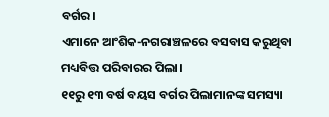ବର୍ଗର।
ଏମାନେ ଆଂଶିକ-ନଗରାଞ୍ଚଳରେ ବସବାସ କରୁଥିବା ମଧ୍ୟବିତ୍ତ ପରିବାରର ପିଲା।
୧୧ରୁ ୧୩ ବର୍ଷ ବୟସ ବର୍ଗର ପିଲାମାନଙ୍କ ସମସ୍ୟା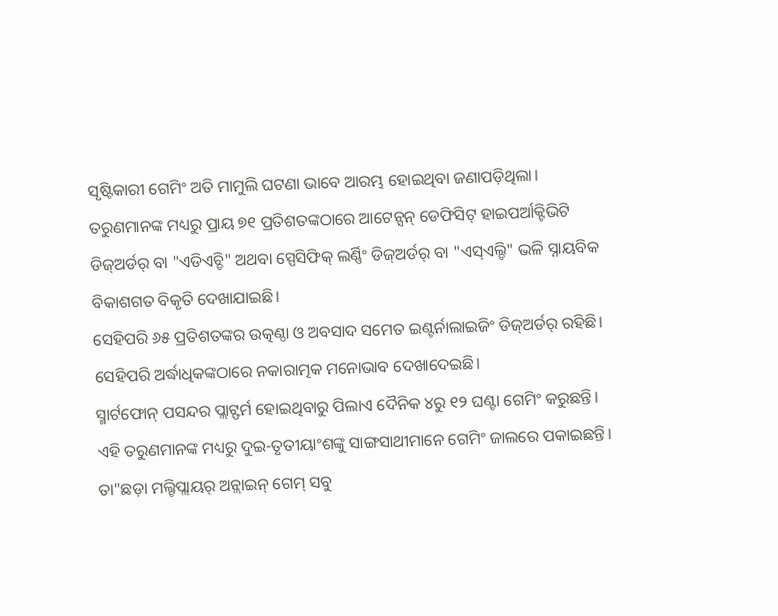ସୃଷ୍ଟିକାରୀ ଗେମିଂ ଅତି ମାମୁଲି ଘଟଣା ଭାବେ ଆରମ୍ଭ ହୋଇଥିବା ଜଣାପଡ଼ିଥିଲା।
ତରୁଣମାନଙ୍କ ମଧ୍ୟରୁ ପ୍ରାୟ ୭୧ ପ୍ରତିଶତଙ୍କଠାରେ ଆଟେନ୍ସନ୍ ଡେଫିସିଟ୍ ହାଇପର୍ଆକ୍ଟିଭିଟି ଡିଜ୍ଅର୍ଡର୍ ବା "ଏଡିଏଚ୍ଡି" ଅଥବା ସ୍ପେସିଫିକ୍ ଲର୍ଣ୍ଣିଂ ଡିଜ୍ଅର୍ଡର୍ ବା "ଏସ୍ଏଲ୍ଡି" ଭଳି ସ୍ନାୟବିକ ବିକାଶଗତ ବିକୃତି ଦେଖାଯାଇଛି।
ସେହିପରି ୬୫ ପ୍ରତିଶତଙ୍କର ଉତ୍କଣ୍ଠା ଓ ଅବସାଦ ସମେତ ଇଣ୍ଟର୍ନାଲାଇଜିଂ ଡିଜ୍ଅର୍ଡର୍ ରହିଛି।
ସେହିପରି ଅର୍ଦ୍ଧାଧିକଙ୍କଠାରେ ନକାରାତ୍ମକ ମନୋଭାବ ଦେଖାଦେଇଛି।
ସ୍ମାର୍ଟଫୋନ୍ ପସନ୍ଦର ପ୍ଲାଟ୍ଫର୍ମ ହୋଇଥିବାରୁ ପିଲାଏ ଦୈନିକ ୪ରୁ ୧୨ ଘଣ୍ଟା ଗେମିଂ କରୁଛନ୍ତି।
ଏହି ତରୁଣମାନଙ୍କ ମଧ୍ୟରୁ ଦୁଇ-ତୃତୀୟାଂଶଙ୍କୁ ସାଙ୍ଗସାଥୀମାନେ ଗେମିଂ ଜାଲରେ ପକାଇଛନ୍ତି।
ତା"ଛଡ଼ା ମଲ୍ଟିପ୍ଲାୟର୍ ଅନ୍ଲାଇନ୍ ଗେମ୍ ସବୁ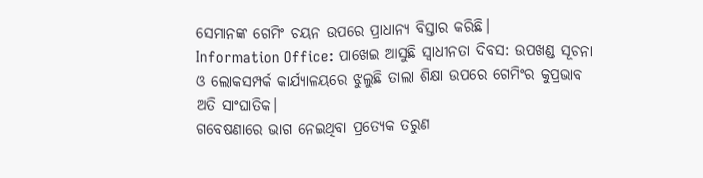ସେମାନଙ୍କ ଗେମିଂ ଚୟନ ଉପରେ ପ୍ରାଧାନ୍ୟ ବିସ୍ତାର କରିଛି।
Information Office: ପାଖେଇ ଆସୁଛି ସ୍ୱାଧୀନତା ଦିବସ: ଉପଖଣ୍ଡ ସୂଚନା ଓ ଲୋକସମ୍ପର୍କ କାର୍ଯ୍ୟାଳୟରେ ଝୁଲୁଛି ତାଲା ଶିକ୍ଷା ଉପରେ ଗେମିଂର କୁପ୍ରଭାବ ଅତି ସାଂଘାତିକ।
ଗବେଷଣାରେ ଭାଗ ନେଇଥିବା ପ୍ରତ୍ୟେକ ତରୁଣ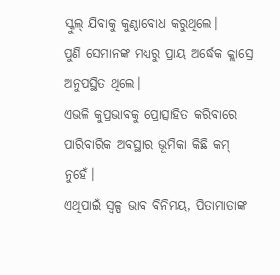ସ୍କୁଲ୍ ଯିବାକୁ କୁଣ୍ଠାବୋଧ କରୁଥିଲେ।
ପୁଣି ସେମାନଙ୍କ ମଧ୍ୟରୁ ପ୍ରାୟ ଅର୍ଦ୍ଧେକ କ୍ଲାସ୍ରେ ଅନୁପସ୍ଥିତ ଥିଲେ।
ଏଭଳି କୁପ୍ରଭାବକୁ ପ୍ରୋତ୍ସାହିତ କରିବାରେ ପାରିବାରିକ ଅବସ୍ଥାର ଭୂମିକା କିଛି କମ୍ ନୁହେଁ।
ଏଥିପାଇଁ ସ୍ବଳ୍ପ ଭାବ ବିନିମୟ, ପିତାମାତାଙ୍କ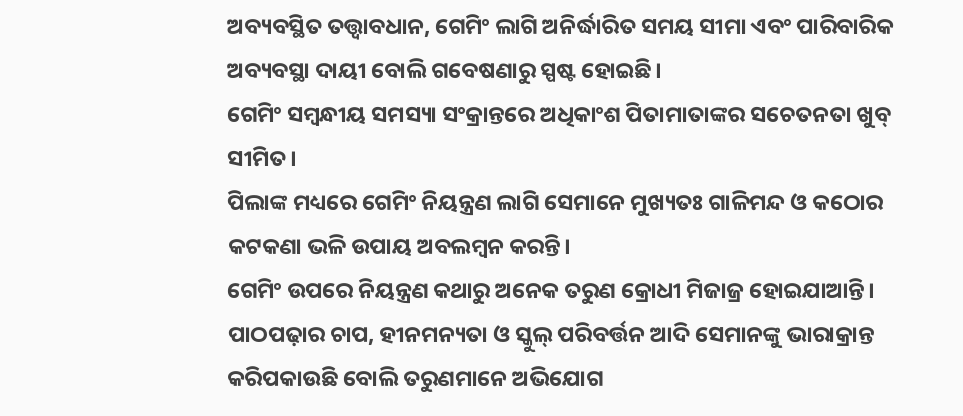ଅବ୍ୟବସ୍ଥିତ ତତ୍ତ୍ବାବଧାନ, ଗେମିଂ ଲାଗି ଅନିର୍ଦ୍ଧାରିତ ସମୟ ସୀମା ଏବଂ ପାରିବାରିକ ଅବ୍ୟବସ୍ଥା ଦାୟୀ ବୋଲି ଗବେଷଣାରୁ ସ୍ପଷ୍ଟ ହୋଇଛି।
ଗେମିଂ ସମ୍ବନ୍ଧୀୟ ସମସ୍ୟା ସଂକ୍ରାନ୍ତରେ ଅଧିକାଂଶ ପିତାମାତାଙ୍କର ସଚେତନତା ଖୁବ୍ ସୀମିତ।
ପିଲାଙ୍କ ମଧ୍ୟରେ ଗେମିଂ ନିୟନ୍ତ୍ରଣ ଲାଗି ସେମାନେ ମୁଖ୍ୟତଃ ଗାଳିମନ୍ଦ ଓ କଠୋର କଟକଣା ଭଳି ଉପାୟ ଅବଲମ୍ବନ କରନ୍ତି।
ଗେମିଂ ଉପରେ ନିୟନ୍ତ୍ରଣ କଥାରୁ ଅନେକ ତରୁଣ କ୍ରୋଧୀ ମିଜାଜ୍ର ହୋଇଯାଆନ୍ତି।
ପାଠପଢ଼ାର ଚାପ, ହୀନମନ୍ୟତା ଓ ସ୍କୁଲ୍ ପରିବର୍ତ୍ତନ ଆଦି ସେମାନଙ୍କୁ ଭାରାକ୍ରାନ୍ତ କରିପକାଉଛି ବୋଲି ତରୁଣମାନେ ଅଭିଯୋଗ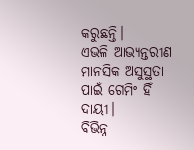କରୁଛନ୍ତି।
ଏଭଳି ଆଭ୍ୟନ୍ତରୀଣ ମାନସିକ ଅସୁସ୍ଥତା ପାଇଁ ଗେମିଂ ହିଁ ଦାୟୀ।
ବିଭିନ୍ନ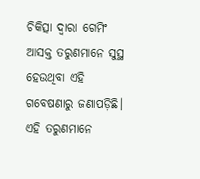ଚିକିତ୍ସା ଦ୍ବାରା ଗେମିଂ ଆସକ୍ତ ତରୁଣମାନେ ସୁସ୍ଥ ହେଉଥିବା ଏହି ଗବେଷଣାରୁ ଜଣାପଡ଼ିଛି।
ଏହି ତରୁଣମାନେ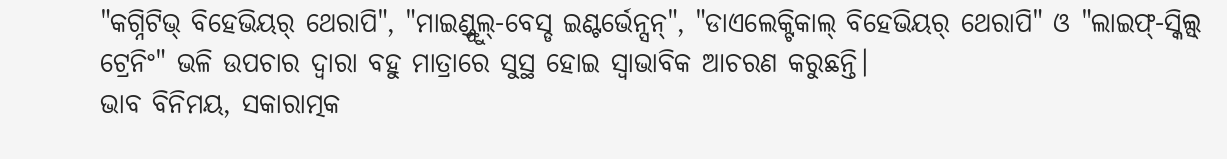"କଗ୍ନିଟିଭ୍ ବିହେଭିୟର୍ ଥେରାପି", "ମାଇଣ୍ଡ୍ଫୁଲ୍-ବେସ୍ଡ ଇଣ୍ଟର୍ଭେନ୍ସନ୍", "ଡାଏଲେକ୍ଟିକାଲ୍ ବିହେଭିୟର୍ ଥେରାପି" ଓ "ଲାଇଫ୍-ସ୍କିଲ୍ସ୍ ଟ୍ରେନିଂ" ଭଳି ଉପଚାର ଦ୍ବାରା ବହୁ ମାତ୍ରାରେ ସୁସ୍ଥ ହୋଇ ସ୍ବାଭାବିକ ଆଚରଣ କରୁଛନ୍ତି।
ଭାବ ବିନିମୟ, ସକାରାତ୍ମକ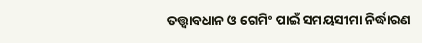ତତ୍ତ୍ବାବଧାନ ଓ ଗେମିଂ ପାଇଁ ସମୟସୀମା ନିର୍ଦ୍ଧାରଣ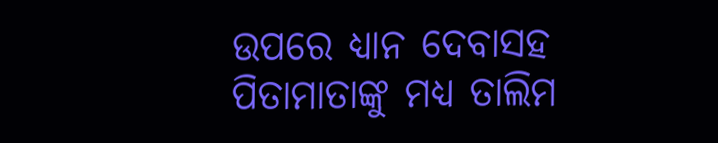ଉପରେ ଧ୍ୟାନ ଦେବାସହ ପିତାମାତାଙ୍କୁ ମଧ୍ୟ ତାଲିମ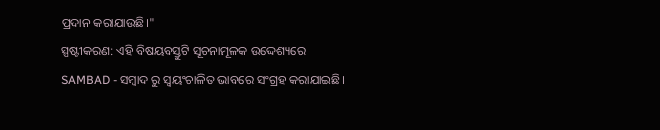ପ୍ରଦାନ କରାଯାଉଛି।"
ସ୍ପଷ୍ଟୀକରଣ: ଏହି ବିଷୟବସ୍ତୁଟି ସୂଚନାମୂଳକ ଉଦ୍ଦେଶ୍ୟରେ SAMBAD - ସମ୍ବାଦ ରୁ ସ୍ୱୟଂଚାଳିତ ଭାବରେ ସଂଗ୍ରହ କରାଯାଇଛି।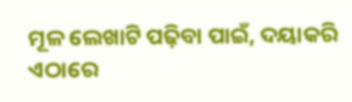ମୂଳ ଲେଖାଟି ପଢ଼ିବା ପାଇଁ, ଦୟାକରି ଏଠାରେ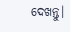ଦେଖନ୍ତୁ।